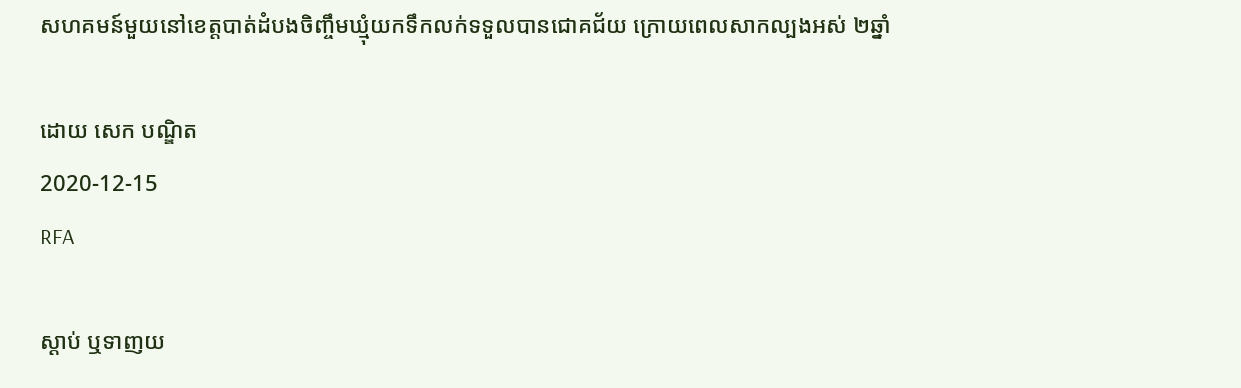សហគមន៍មួយនៅខេត្តបាត់ដំបងចិញ្ចឹមឃ្មុំយកទឹកលក់ទទួលបានជោគជ័យ ក្រោយពេលសាកល្បងអស់ ២ឆ្នាំ

ដោយ សេក បណ្ឌិត
2020-12-15
RFA

ស្ដាប់ ឬទាញយ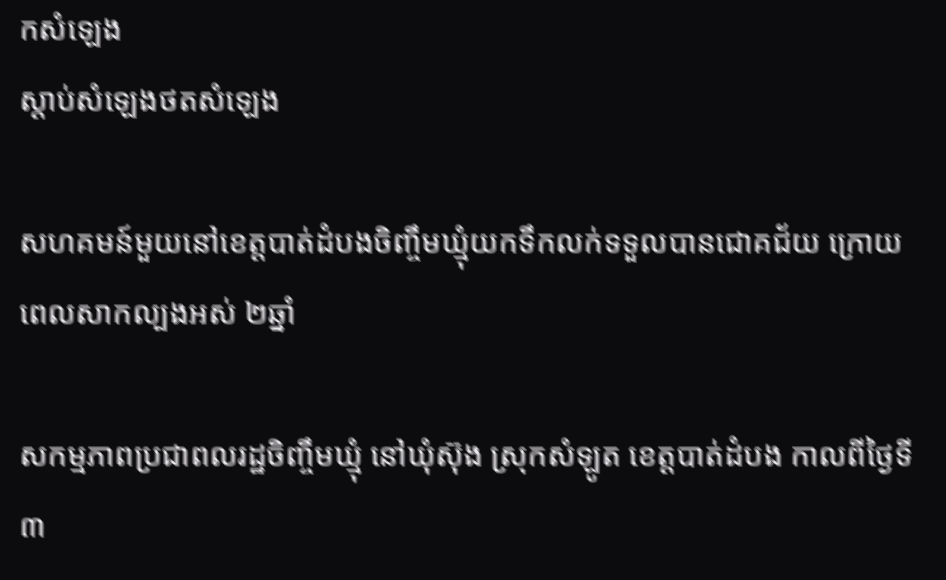កសំឡេង
ស្តាប់សំឡេងថតសំឡេង

សហគមន៍មួយនៅខេត្តបាត់ដំបងចិញ្ចឹមឃ្មុំយកទឹកលក់ទទួលបានជោគជ័យ ក្រោយពេលសាកល្បងអស់ ២ឆ្នាំ

សកម្មភាពប្រជាពលរដ្ឋចិញ្ចឹមឃ្មុំ នៅឃុំស៊ុង ស្រុកសំឡូត ខេត្តបាត់ដំបង កាលពីថ្ងៃទី៣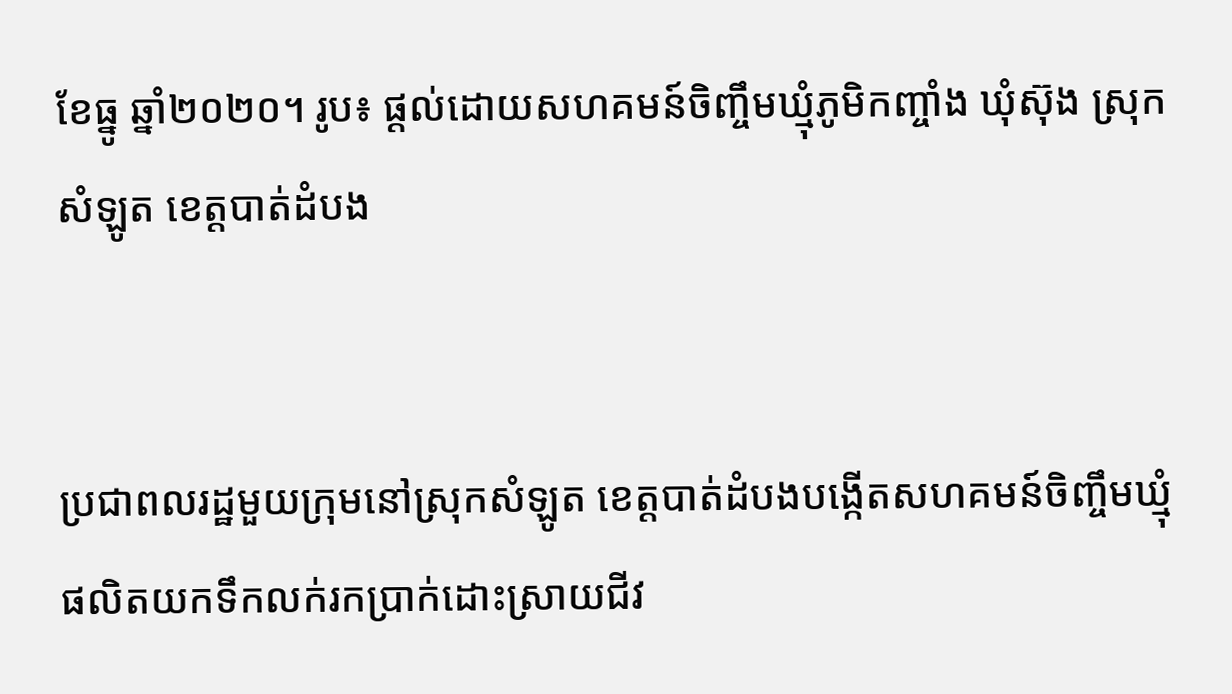ខែធ្នូ ឆ្នាំ២០២០។ រូប៖ ផ្ដល់ដោយសហគមន៍ចិញ្ចឹមឃ្មុំភូមិកញ្ចាំង ឃុំស៊ុង ស្រុកសំឡូត ខេត្តបាត់ដំបង


ប្រជាពលរដ្ឋមួយក្រុមនៅស្រុកសំឡូត ខេត្តបាត់ដំបងបង្កើតសហគមន៍ចិញ្ចឹមឃ្មុំផលិតយកទឹកលក់រកប្រាក់ដោះស្រាយជីវ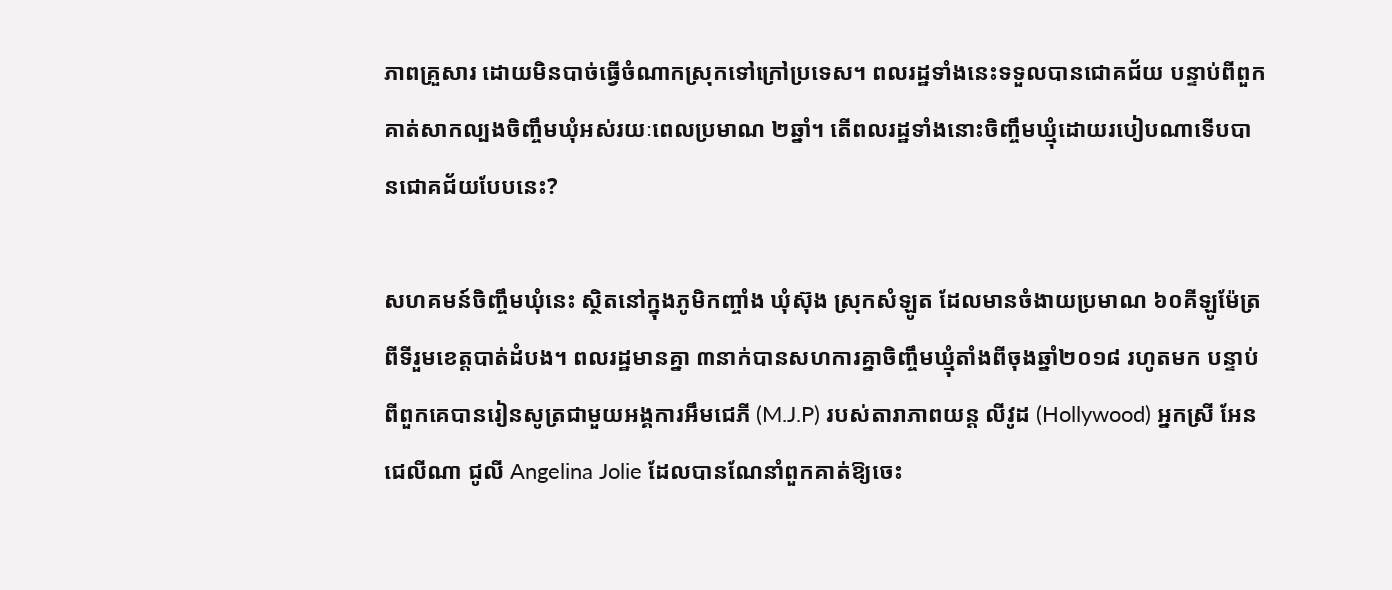ភាពគ្រួសារ ដោយមិនបាច់ធ្វើចំណាកស្រុកទៅក្រៅប្រទេស។ ពលរដ្ឋទាំងនេះទទួលបានជោគជ័យ បន្ទាប់ពីពួកគាត់សាកល្បងចិញ្ចឹមឃុំអស់រយៈពេលប្រមាណ ២ឆ្នាំ។ តើពលរដ្ឋទាំងនោះចិញ្ចឹមឃ្មុំដោយរបៀបណាទើបបានជោគជ័យបែបនេះ?

សហគមន៍ចិញ្ចឹមឃុំនេះ ស្ថិតនៅក្នុងភូមិកញ្ចាំង ឃុំស៊ុង ស្រុកសំឡូត ដែលមានចំងាយប្រមាណ ៦០គីឡូម៉ែត្រពីទីរួមខេត្តបាត់ដំបង។ ពលរដ្ឋមានគ្នា ៣នាក់បានសហការគ្នាចិញ្ចឹមឃ្មុំតាំងពីចុងឆ្នាំ២០១៨ រហូតមក បន្ទាប់ពីពួកគេបានរៀនសូត្រជាមួយអង្គការអឹមជេភី (M.J.P) របស់តារាភាពយន្ត លីវូដ (Hollywood) អ្នកស្រី អែនជេលីណា ជូលី Angelina Jolie ដែលបានណែនាំពួកគាត់ឱ្យចេះ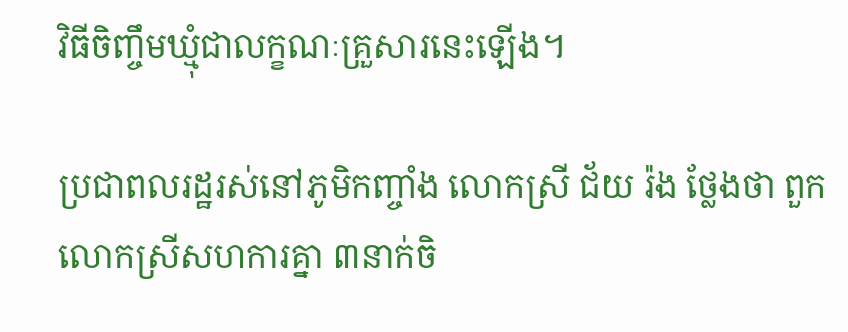វិធីចិញ្ចឹមឃ្មុំជាលក្ខណៈគ្រួសារនេះឡើង។

ប្រជាពលរដ្ឋរស់នៅភូមិកញ្ចាំង លោកស្រី ជ័យ រ៉ង ថ្លែងថា ពួកលោកស្រីសហការគ្នា ៣នាក់ចិ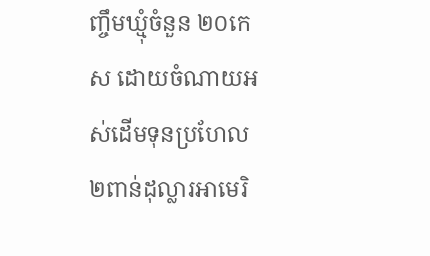ញ្ចឹមឃ្មុំចំនួន ២០កេស ដោយចំណាយអស់ដើមទុនប្រហែល ២ពាន់ដុល្លារអាមេរិ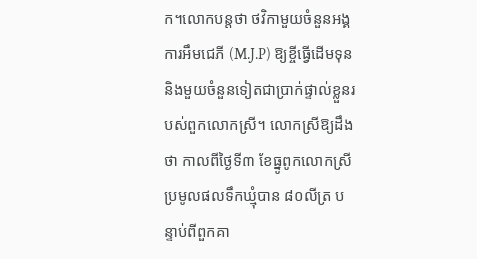ក។លោកបន្តថា ថវិកាមួយចំនួនអង្គការអឹមជេភី (M.J.P) ឱ្យខ្ចីធ្វើដើមទុន និងមួយចំនួនទៀតជាប្រាក់ផ្ទាល់ខ្លួនរបស់ពួកលោកស្រី។ លោកស្រីឱ្យដឹងថា កាលពីថ្ងៃទី៣ ខែធ្នូពូកលោកស្រីប្រមូលផលទឹកឃ្មុំបាន ៨០លីត្រ បន្ទាប់ពីពួកគា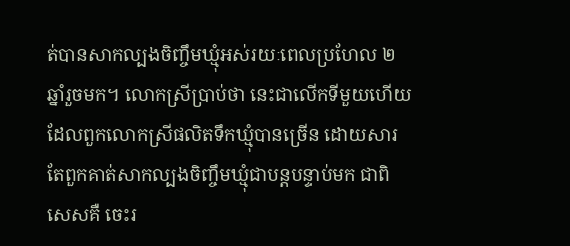ត់បានសាកល្បងចិញ្ចឹមឃ្មុំអស់រយៈពេលប្រហែល ២ឆ្នាំរួចមក។ លោកស្រីប្រាប់ថា នេះជាលើកទីមួយហើយដែលពួកលោកស្រីផលិតទឹកឃ្មុំបានច្រើន ដោយសារតែពួកគាត់សាកល្បងចិញ្ចឹមឃ្មុំជាបន្តបន្ទាប់មក ជាពិសេសគឺ ចេះរ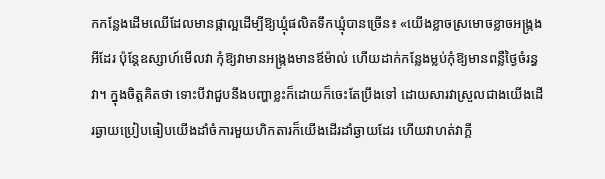កកន្លែងដើមឈើដែលមានផ្កាល្អដើម្បីឱ្យឃ្មុំផលិតទឹកឃ្មុំបានច្រើន៖ «យើងខ្លាចស្រមោចខ្លាចអង្ក្រងអីដែរ ប៉ុន្តែឧស្សាហ៍មើលវា កុំឱ្យវាមានអង្ក្រងមានឪម៉ាល់ ហើយដាក់កន្លែងម្លប់កុំឱ្យមានពន្លឺថ្ងៃចំរន្ធវា។ ក្នុងចិត្តគិតថា ទោះបីវាជួបនឹងបញ្ហាខ្លះក៏ដោយក៏ចេះតែប្រឹងទៅ ដោយសារវាស្រួលជាងយើងដើរឆ្ងាយប្រៀបធៀបយើងដាំចំការមួយហិកតារក៏យើងដើរដាំឆ្ងាយដែរ ហើយវាហត់វាក្ដី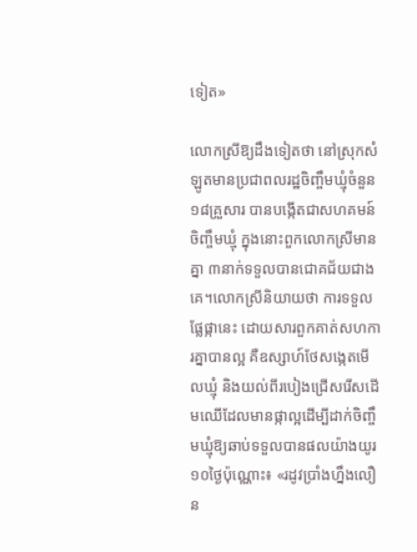ទៀត»

លោកស្រីឱ្យដឹងទៀតថា នៅស្រុកសំឡូតមានប្រជាពលរដ្ឋចិញ្ចឹមឃ្មុំចំនួន ១៨គ្រួសារ បានបង្កើតជាសហគមន៍ចិញ្ចឹមឃ្មុំ ក្នុងនោះពួកលោកស្រីមានគ្នា ៣នាក់ទទួលបានជោគជ័យជាងគេ។លោកស្រីនិយាយថា ការទទួលផ្លែផ្កានេះ ដោយសារពួកគាត់សហការគ្នាបានល្អ គឺឧស្សាហ៍ថែសង្កេតមើលឃ្មុំ និងយល់ពីរបៀងជ្រើសរើសដើមឈើដែលមានផ្កាល្អដើម្បីដាក់ចិញ្ចឹមឃ្មុំឱ្យឆាប់ទទួលបានផលយ៉ាងយូរ ១០ថ្ងៃប៉ុណ្ណោះ៖ «រដូវប្រាំងហ្នឹងលឿន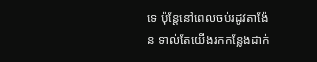ទេ ប៉ុន្តែនៅពេលចប់រដូវតាង៉ែន ទាល់តែយើងរកកន្លែងដាក់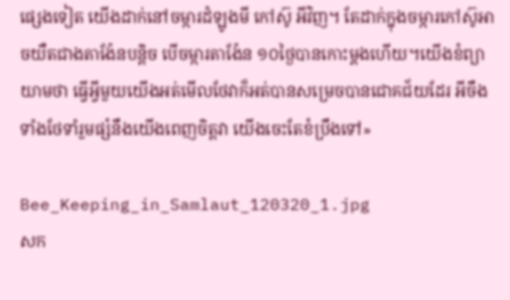ផ្សេងទៀត យើងដាក់នៅចម្ការដំឡូងមី កៅស៊ូ អីវិញ។ តែដាក់ក្នុងចម្ការកៅស៊ូអាចយឺតជាងតាង៉ែនបន្តិច បើចម្ការតាង៉ែន ១០ថ្ងៃបានកោះម្ដងហើយ។យើងខំព្យាយាមថា ធ្វើអ្វីមួយយើងអត់មើលថែវាក៏អត់បានសម្រេចបានជោគជ័យដែរ អីចឹងទាំងថែទាំរួមផ្សំនឹងយើងពេញចិត្តវា យើងចេះតែខំប្រឹងទៅ»

Bee_Keeping_in_Samlaut_120320_1.jpg
សក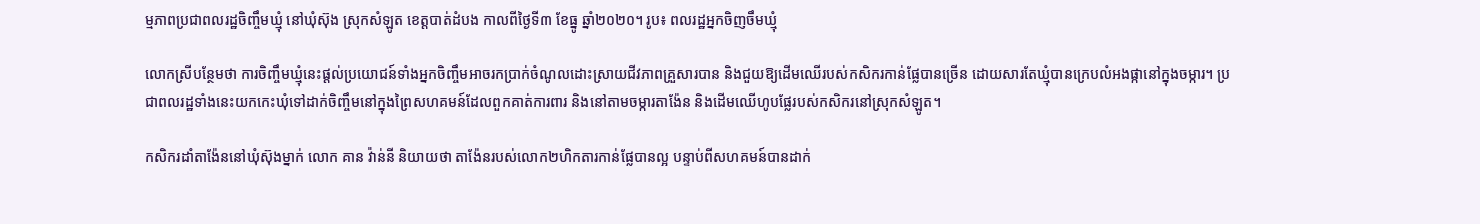ម្មភាពប្រជាពលរដ្ឋចិញ្ចឹមឃ្មុំ នៅឃុំស៊ុង ស្រុកសំឡូត ខេត្តបាត់ដំបង កាលពីថ្ងៃទី៣ ខែធ្នូ ឆ្នាំ២០២០។ រូប៖ ពលរដ្ឋអ្នកចិញចឹមឃ្មុំ

លោកស្រីបន្ថែមថា ការចិញ្ចឹមឃ្មុំនេះផ្ដល់ប្រយោជន៍ទាំងអ្នកចិញ្ចឹមអាចរកប្រាក់ចំណូលដោះស្រាយជីវភាពគ្រួសារបាន និងជួយឱ្យដើមឈើរបស់កសិករកាន់ផ្លែបានច្រើន ដោយសារតែឃ្មុំបានក្រេបលំអងផ្កានៅក្នុងចម្ការ។ ប្រជាពលរដ្ឋទាំងនេះយកកេះឃុំទៅដាក់ចិញ្ចឹមនៅក្នុងព្រៃសហគមន៍ដែលពួកគាត់ការពារ និងនៅតាមចម្ការតាង៉ែន និងដើមឈើហូបផ្លែរបស់កសិករនៅស្រុកសំឡូត។

កសិករដាំតាង៉ែននៅឃុំស៊ុងម្នាក់ លោក គាន វ៉ាន់នី និយាយថា តាង៉ែនរបស់លោក២ហិកតារកាន់ផ្លែបានល្អ បន្ទាប់ពីសហគមន៍បានដាក់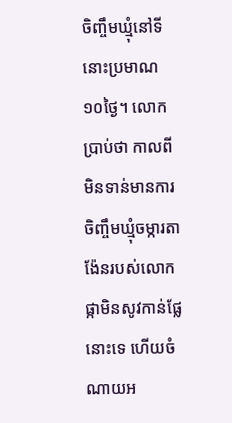ចិញ្ចឹមឃ្មុំនៅទីនោះប្រមាណ ១០ថ្ងៃ។ លោកប្រាប់ថា កាលពីមិនទាន់មានការចិញ្ចឹមឃ្មុំចម្ការតាង៉ែនរបស់លោក ផ្កាមិនសូវកាន់ផ្លែនោះទេ ហើយចំណាយអ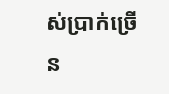ស់ប្រាក់ច្រើន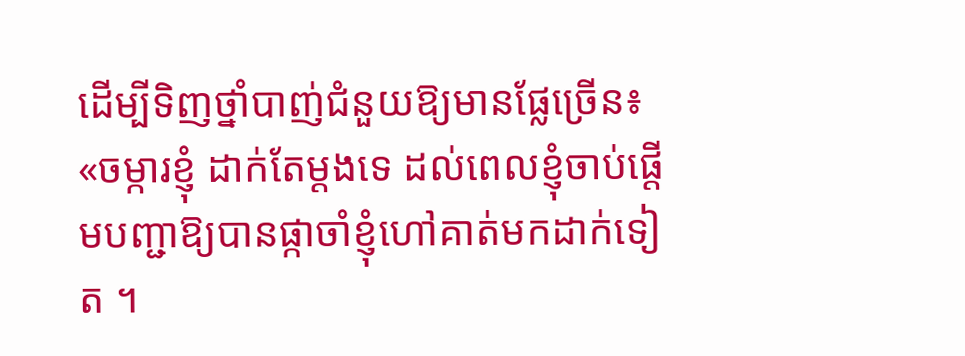ដើម្បីទិញថ្នាំបាញ់ជំនួយឱ្យមានផ្លែច្រើន៖ «ចម្ការខ្ញុំ ដាក់តែម្ដងទេ ដល់ពេលខ្ញុំចាប់ផ្ដើមបញ្ជាឱ្យបានផ្កាចាំខ្ញុំហៅគាត់មកដាក់ទៀត ។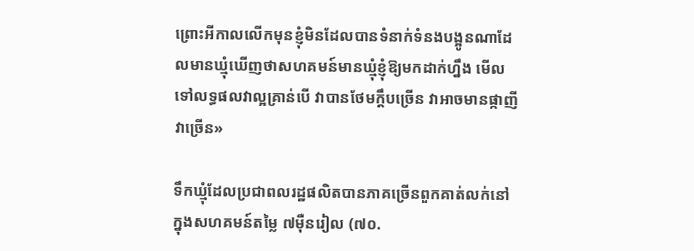ព្រោះអីកាលលើកមុនខ្ញុំមិនដែលបានទំនាក់ទំនងបង្អូនណាដែលមានឃ្មុំឃើញថាសហគមន៍មានឃ្មុំខ្ញុំឱ្យមកដាក់ហ្នឹង មើលទៅលទ្ធផលវាល្អគ្រាន់បើ វាបានថែមក្ដឹបច្រើន វាអាចមានផ្កាញីវាច្រើន»

ទឹកឃ្មុំដែលប្រជាពលរដ្ឋផលិតបានភាគច្រើនពួកគាត់លក់នៅក្នុងសហគមន៍តម្លៃ ៧ម៉ឺនរៀល (៧០.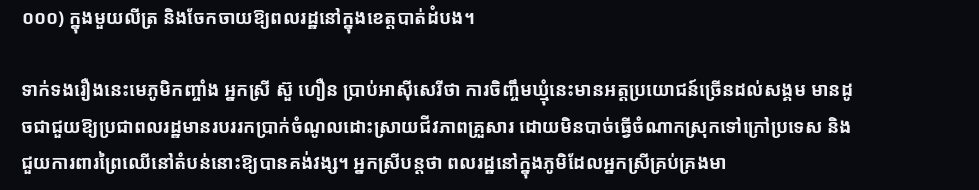០០០) ក្នុងមួយលីត្រ និងចែកចាយឱ្យពលរដ្ឋនៅក្នុងខេត្តបាត់ដំបង។

ទាក់ទងរឿងនេះមេភូមិកញ្ចាំង អ្នកស្រី ស៊ួ ហឿន ប្រាប់អាស៊ីសេរីថា ការចិញ្ចឹមឃ្មុំនេះមានអត្តប្រយោជន៍ច្រើនដល់សង្គម មានដូចជាជួយឱ្យប្រជាពលរដ្ឋមានរបររកប្រាក់ចំណូលដោះស្រាយជីវភាពគ្រួសារ ដោយមិនបាច់ធ្វើចំណាកស្រុកទៅក្រៅប្រទេស និងជួយការពារព្រៃឈើនៅតំបន់នោះឱ្យបានគង់វង្ស។ អ្នកស្រីបន្តថា ពលរដ្ឋនៅក្នុងភូមិដែលអ្នកស្រីគ្រប់គ្រងមា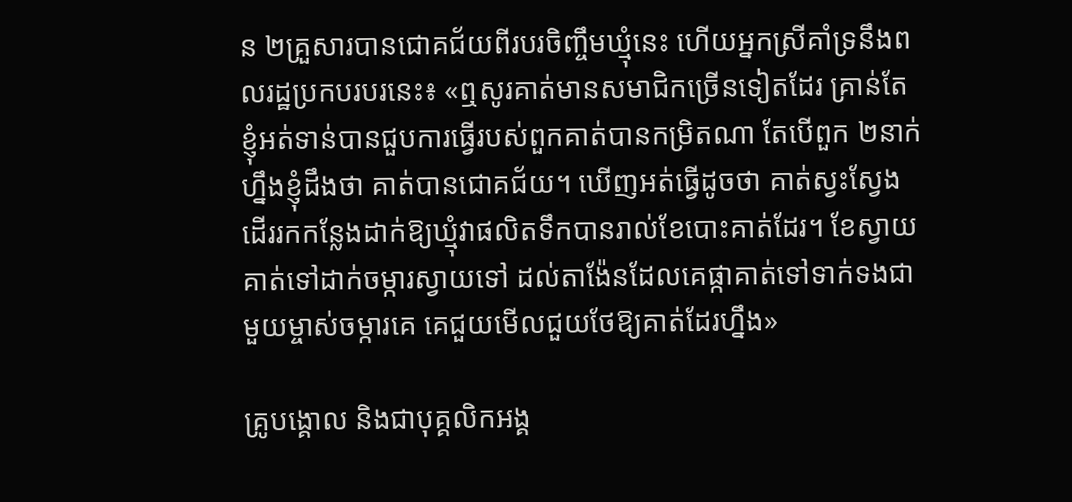ន ២គ្រួសារបានជោគជ័យពីរបរចិញ្ចឹមឃ្មុំនេះ ហើយអ្នកស្រីគាំទ្រនឹងពលរដ្ឋប្រកបរបរនេះ៖ «ឮសូរគាត់មានសមាជិកច្រើនទៀតដែរ គ្រាន់តែខ្ញុំអត់ទាន់បានជួបការធ្វើរបស់ពួកគាត់បានកម្រិតណា តែបើពួក ២នាក់ហ្នឹងខ្ញុំដឹងថា គាត់បានជោគជ័យ។ ឃើញអត់ធ្វើដូចថា គាត់ស្វះស្វែងដើររកកន្លែងដាក់ឱ្យឃ្មុំវាផលិតទឹកបានរាល់ខែបោះគាត់ដែរ។ ខែស្វាយគាត់ទៅដាក់ចម្ការស្វាយទៅ ដល់តាង៉ែនដែលគេផ្កាគាត់ទៅទាក់ទងជាមួយម្ចាស់ចម្ការគេ គេជួយមើលជួយថែឱ្យគាត់ដែរហ្នឹង»

គ្រូបង្គោល និងជាបុគ្គលិកអង្គ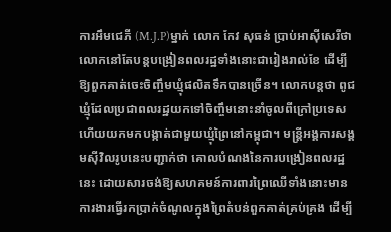ការអឹមជេភី (M.J.P)ម្នាក់ លោក កែវ សុធន់ ប្រាប់អាស៊ីសេរីថា លោកនៅតែបន្តបង្រៀនពលរដ្ឋទាំងនោះជារៀងរាល់ខែ ដើម្បីឱ្យពួកគាត់ចេះចិញ្ចឹមឃ្មុំផលិតទឹកបានច្រើន។ លោកបន្តថា ពូជឃ្មុំដែលប្រជាពលរដ្ឋយកទៅចិញ្ចឹមនោះនាំចូលពីក្រៅប្រទេស ហើយយកមកបង្កាត់ជាមួយឃ្មុំព្រៃនៅកម្ពុជា។ មន្ត្រីអង្គការសង្គមស៊ីវិលរូបនេះបញ្ជាក់ថា គោលបំណងនៃការបង្រៀនពលរដ្ឋនេះ ដោយសារចង់ឱ្យសហគមន៍ការពារព្រៃឈើទាំងនោះមានការងារធ្វើរកប្រាក់ចំណូលក្នុងព្រៃតំបន់ពួកគាត់គ្រប់គ្រង ដើម្បី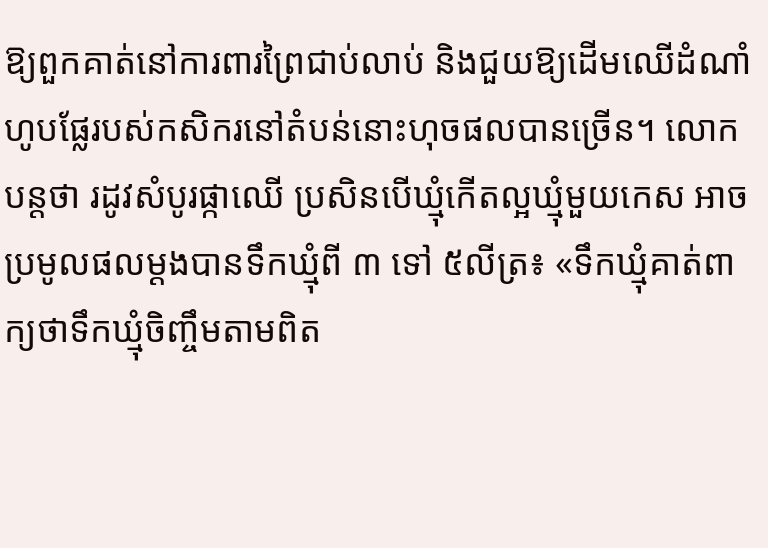ឱ្យពួកគាត់នៅការពារព្រៃជាប់លាប់ និងជួយឱ្យដើមឈើដំណាំហូបផ្លែរបស់កសិករនៅតំបន់នោះហុចផលបានច្រើន។ លោកបន្តថា រដូវសំបូរផ្កាឈើ ប្រសិនបើឃ្មុំកើតល្អឃ្មុំមួយកេស អាចប្រមូលផលម្ដងបានទឹកឃ្មុំពី ៣ ទៅ ៥លីត្រ៖ «ទឹកឃ្មុំគាត់ពាក្យថាទឹកឃ្មុំចិញ្ចឹមតាមពិត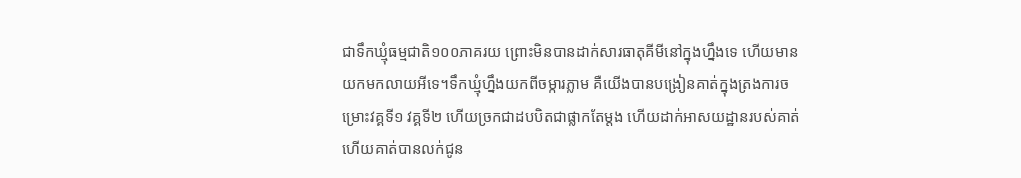ជាទឹកឃ្មុំធម្មជាតិ១០០ភាគរយ ព្រោះមិនបានដាក់សារធាតុគីមីនៅក្នុងហ្នឹងទេ ហើយមានយកមកលាយអីទេ។ទឹកឃ្មុំហ្នឹងយកពីចម្ការភ្លាម គឺយើងបានបង្រៀនគាត់ក្នុងត្រងការចម្រោះវគ្គទី១ វគ្គទី២ ហើយច្រកជាដបបិតជាផ្លាកតែម្ដង ហើយដាក់អាសយដ្ឋានរបស់គាត់ ហើយគាត់បានលក់ជូន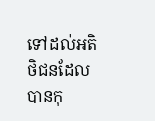ទៅដល់អតិថិជនដែលបានកុ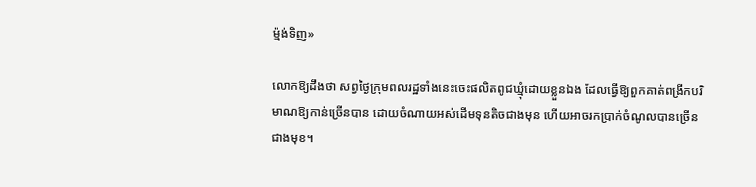ម្ម៉ង់ទិញ»

លោកឱ្យដឹងថា សព្វថ្ងៃក្រុមពលរដ្ឋទាំងនេះចេះផលិតពូជឃ្មុំដោយខ្លួនឯង ដែលធ្វើឱ្យពួកគាត់ពង្រីកបរិមាណឱ្យកាន់ច្រើនបាន ដោយចំណាយអស់ដើមទុនតិចជាងមុន ហើយអាចរកប្រាក់ចំណូលបានច្រើនជាងមុខ។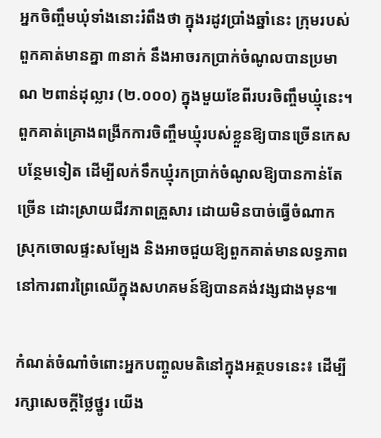អ្នកចិញ្ចឹមឃុំទាំងនោះរំពឹងថា ក្នុងរដូវប្រាំងឆ្នាំនេះ ក្រុមរបស់ពួកគាត់មានគ្នា ៣នាក់ នឹងអាចរកប្រាក់ចំណូលបានប្រមាណ ២ពាន់ដុល្លារ (២.០០០) ក្នុងមួយខែពីរបរចិញ្ចឹមឃ្មុំនេះ។ ពួកគាត់គ្រោងពង្រីកការចិញ្ចឹមឃ្មុំរបស់ខ្លួនឱ្យបានច្រើនកេសបន្ថែមទៀត ដើម្បីលក់ទឹកឃ្មុំរកប្រាក់ចំណូលឱ្យបានកាន់តែច្រើន ដោះស្រាយជីវភាពគ្រួសារ ដោយមិនបាច់ធ្វើចំណាកស្រុកចោលផ្ទះសម្បែង និងអាចជួយឱ្យពួកគាត់មានលទ្ធភាពនៅការពារព្រៃឈើក្នុងសហគមន៍ឱ្យបានគង់វង្សជាងមុន៕

កំណត់ចំណាំចំពោះអ្នកបញ្ចូលមតិនៅក្នុងអត្ថបទនេះ៖ ដើម្បីរក្សាសេចក្ដីថ្លៃថ្នូរ យើង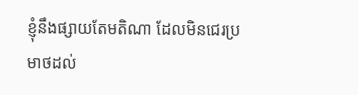ខ្ញុំនឹងផ្សាយតែមតិណា ដែលមិនជេរប្រមាថដល់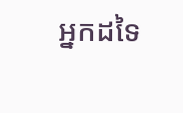អ្នកដទៃ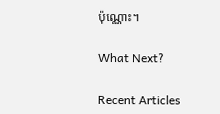ប៉ុណ្ណោះ។

What Next?

Recent Articles